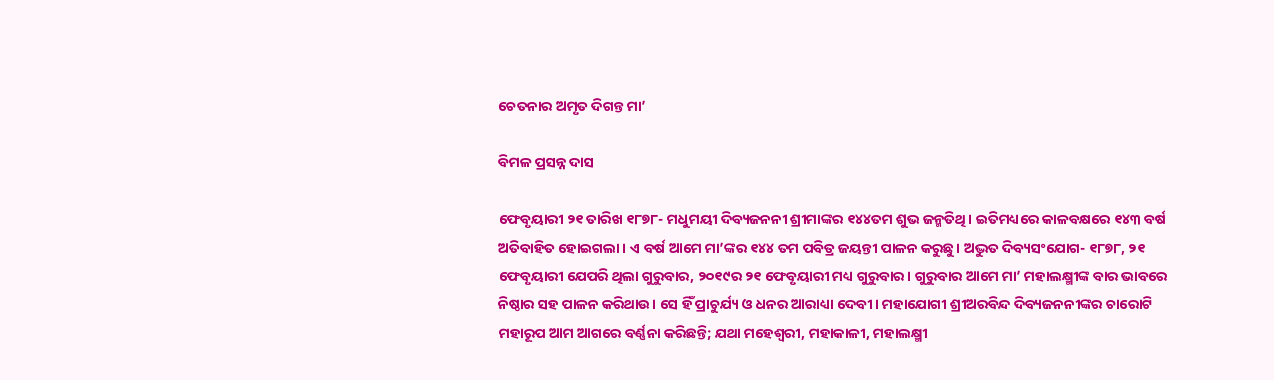ଚେତନାର ଅମୃତ ଦିଗନ୍ତ ମା’

ବିମଳ ପ୍ରସନ୍ନ ଦାସ

ଫେବୃୟାରୀ ୨୧ ତାରିଖ ୧୮୭୮- ମଧୁମୟୀ ଦିବ୍ୟଜନନୀ ଶ୍ରୀମାଙ୍କର ୧୪୪ତମ ଶୁଭ ଜନ୍ମତିଥି। ଇତିମଧ୍ୟରେ କାଳବକ୍ଷରେ ୧୪୩ ବର୍ଷ ଅତିବାହିତ ହୋଇଗଲା। ଏ ବର୍ଷ ଆମେ ମା’ଙ୍କର ୧୪୪ ତମ ପବିତ୍ର ଜୟନ୍ତୀ ପାଳନ କରୁଛୁ। ଅଦ୍ଭୁତ ଦିବ୍ୟସଂଯୋଗ- ୧୮୭୮, ୨୧ ଫେବୃୟାରୀ ଯେପରି ଥିଲା ଗୁରୁବାର, ୨୦୧୯ର ୨୧ ଫେବୃୟାରୀ ମଧ୍ୟ ଗୁରୁବାର। ଗୁରୁବାର ଆମେ ମା’ ମହାଲକ୍ଷ୍ମୀଙ୍କ ବାର ଭାବରେ ନିଷ୍ଠାର ସହ ପାଳନ କରିଥାଉ। ସେ ହିଁ ପ୍ରାଚୁର୍ଯ୍ୟ ଓ ଧନର ଆରାଧ୍ୟା ଦେବୀ। ମହାଯୋଗୀ ଶ୍ରୀଅରବିନ୍ଦ ଦିବ୍ୟଜନନୀଙ୍କର ଚାରୋଟି ମହାରୂପ ଆମ ଆଗରେ ବର୍ଣ୍ଣନା କରିଛନ୍ତି; ଯଥା ମହେଶ୍ୱରୀ, ମହାକାଳୀ, ମହାଲକ୍ଷ୍ମୀ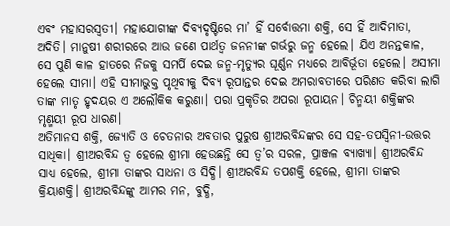ଏବଂ ମହାସରସ୍ବତୀ। ମହାଯୋଗୀଙ୍କ ଦିବ୍ୟଦୃଷ୍ଟିରେ ମା’ ହିଁ ସର୍ବୋତ୍ତମା ଶକ୍ତି, ସେ ହିଁ ଆଦିମାତା, ଅଦିତି। ମାନୁଷୀ ଶରୀରରେ ଆଉ ଜଣେ ପାର୍ଥତ୍ବ ଜନନୀଙ୍କ ଗର୍ଭରୁ ଜନ୍ମ ହେଲେ। ଯିଏ ଅନନ୍ତକାଳ, ସେ ପୁଣି କାଳ ହାତରେ ନିଜକୁ ସମର୍ପି ଦେଇ ଜନ୍ମ-ମୃତ୍ୟୁର ଘୂର୍ଣ୍ଣନ ମଧ୍ୟରେ ଆବିର୍ଭୂତା ହେଲେ। ଅସୀମା ହେଲେ ସୀମା। ଏହି ସୀମାଭୁକ୍ତ ପୃଥିବୀକୁ ଦିବ୍ୟ ରୂପାନ୍ତର ଦେଇ ଅମରାବତୀରେ ପରିଣତ କରିବା ଲାଗି ତାଙ୍କ ମାତୃ ହୃଦୟର ଏ ଅଲୌକିକ କରୁଣା। ପରା ପ୍ରକୃତିର ଅପରା ରୂପାୟନ। ଚିନ୍ମୟୀ ଶକ୍ତିଙ୍କର ମୃଣ୍ମୟୀ ରୂପ ଧାରଣ।
ଅତିମାନସ ଶକ୍ତି, ଜ୍ୟୋତି ଓ ଚେତନାର ଅବତାର ପୁରୁଷ ଶ୍ରୀଅରବିନ୍ଦଙ୍କର ସେ ସହ-ତପସ୍ବିନୀ-ଉତ୍ତର ସାଧିକା। ଶ୍ରୀଅରବିନ୍ଦ ତ୍ୱ ହେଲେ ଶ୍ରୀମା ହେଉଛନ୍ତି ସେ ତ୍ୱ’ର ସରଳ, ପ୍ରାଞ୍ଜଳ ବ୍ୟାଖ୍ୟା। ଶ୍ରୀଅରବିନ୍ଦ ସାଧ୍ୟ ହେଲେ, ଶ୍ରୀମା ତାଙ୍କର ସାଧନା ଓ ସିଦ୍ଧି। ଶ୍ରୀଅରବିନ୍ଦ ତପଶକ୍ତି ହେଲେ, ଶ୍ରୀମା ତାଙ୍କର କ୍ରିୟାଶକ୍ତି। ଶ୍ରୀଅରବିନ୍ଦଙ୍କୁ ଆମର ମନ, ବୁଦ୍ଧି,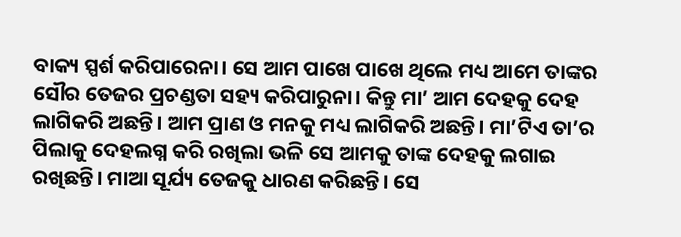ବାକ୍ୟ ସ୍ପର୍ଶ କରିପାରେନା। ସେ ଆମ ପାଖେ ପାଖେ ଥିଲେ ମଧ୍ୟ ଆମେ ତାଙ୍କର ସୌର ତେଜର ପ୍ରଚଣ୍ଡତା ସହ୍ୟ କରିପାରୁନା। କିନ୍ତୁ ମା’ ଆମ ଦେହକୁ ଦେହ ଲାଗିକରି ଅଛନ୍ତି। ଆମ ପ୍ରାଣ ଓ ମନକୁ ମଧ୍ୟ ଲାଗିକରି ଅଛନ୍ତି। ମା’ଟିଏ ତା’ର ପିଲାକୁ ଦେହଲଗ୍ନ କରି ରଖିଲା ଭଳି ସେ ଆମକୁ ତାଙ୍କ ଦେହକୁ ଲଗାଇ ରଖିଛନ୍ତି। ମାଆ ସୂର୍ଯ୍ୟ ତେଜକୁ ଧାରଣ କରିଛନ୍ତି। ସେ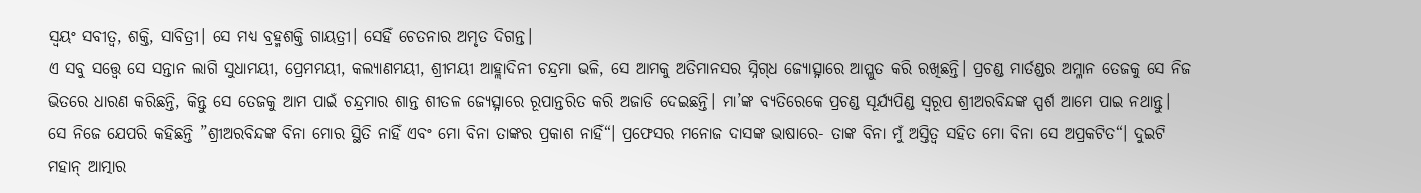ସ୍ବୟଂ ସବୀତ୍ୱ, ଶକ୍ତି, ସାବିତ୍ରୀ। ସେ ମଧ୍ୟ ବ୍ରହ୍ମଶକ୍ତି ଗାୟତ୍ରୀ। ସେହିଁ ଚେତନାର ଅମୃତ ଦିଗନ୍ତ।
ଏ ସବୁ ସତ୍ତ୍ୱେ ସେ ସନ୍ତାନ ଲାଗି ସୁଧାମୟୀ, ପ୍ରେମମୟୀ, କଲ୍ୟାଣମୟୀ, ଶ୍ରୀମୟୀ ଆହ୍ଲାଦିନୀ ଚନ୍ଦ୍ରମା ଭଳି, ସେ ଆମକୁ ଅତିମାନସର ସ୍ନିଗ୍‌ଧ ଜ୍ୟୋତ୍ସ୍ନାରେ ଆପ୍ଳୁତ କରି ରଖିଛନ୍ତି। ପ୍ରଚଣ୍ଡ ମାର୍ତଣ୍ଡର ଅମ୍ଳାନ ତେଜକୁ ସେ ନିଜ ଭିତରେ ଧାରଣ କରିଛନ୍ତି, କିନ୍ତୁ ସେ ତେଜକୁ ଆମ ପାଇଁ ଚନ୍ଦ୍ରମାର ଶାନ୍ତ ଶୀତଳ ଜ୍ୟେତ୍ସ୍ନାରେ ରୂପାନ୍ତରିତ କରି ଅଜାଡି ଦେଇଛନ୍ତି। ମା’ଙ୍କ ବ୍ୟତିରେକେ ପ୍ରଚଣ୍ଡ ସୂର୍ଯ୍ୟପିଣ୍ଡ ସ୍ବରୂପ ଶ୍ରୀଅରବିନ୍ଦଙ୍କ ସ୍ପର୍ଶ ଆମେ ପାଇ ନଥାନ୍ତୁ। ସେ ନିଜେ ଯେପରି କହିଛନ୍ତି ”ଶ୍ରୀଅରବିନ୍ଦଙ୍କ ବିନା ମୋର ସ୍ଥିତି ନାହିଁ ଏବଂ ମୋ ବିନା ତାଙ୍କର ପ୍ରକାଶ ନାହିଁ“। ପ୍ରଫେସର ମନୋଜ ଦାସଙ୍କ ଭାଷାରେ- ତାଙ୍କ ବିନା ମୁଁ ଅସ୍ତିତ୍ୱ ସହିତ ମୋ ବିନା ସେ ଅପ୍ରକଟିତ“। ଦୁଇଟି ମହାନ୍‌ ଆତ୍ମାର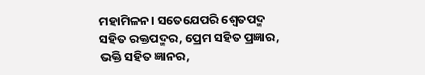ମହାମିଳନ। ସତେଯେପରି ଶ୍ୱେତପଦ୍ମ ସହିତ ରକ୍ତପଦ୍ମର, ପ୍ରେମ ସହିତ ପ୍ରଜ୍ଞାର, ଭକ୍ତି ସହିତ ଜ୍ଞାନର,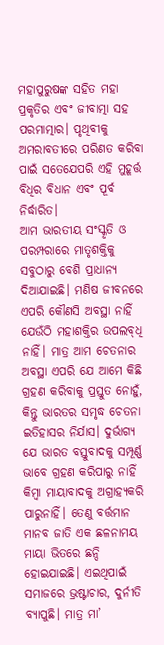ମହାପୁରୁଷଙ୍କ ସହିତ ମହା ପ୍ରକୃତିର ଏବଂ ଜୀବାତ୍ମା ସହ ପରମାତ୍ମାର। ପୃଥିବୀକୁ ଅମରାବତୀରେ ପରିଣତ କରିବା ପାଇଁ ସତେଯେପରି ଏହି ମୁହୂର୍ତ୍ତ ବିଧିର ବିଧାନ ଏବଂ ପୂର୍ବ ନିର୍ଦ୍ଧାରିତ।
ଆମ ଭାରତୀୟ ସଂସ୍କୃତି ଓ ପରମ୍ପରାରେ ମାତୃଶକ୍ତିକୁ ସବୁଠାରୁ ବେଶି ପ୍ରାଧାନ୍ୟ ଦିଆଯାଇଛି। ମଣିଷ ଜୀବନରେ ଏପରି କୌଣସି ଅବସ୍ଥା ନାହିଁ ଯେଉଁଠି ମହାଶକ୍ତିର ଉପଲବ୍‌ଧି ନାହିଁ। ମାତ୍ର ଆମ ଚେତନାର ଅବସ୍ଥା ଏପରି ଯେ ଆମେ କିଛି ଗ୍ରହଣ କରିବାକୁ ପ୍ରସ୍ତୁତ ନୋହୁଁ, କିନ୍ତୁ ଭାରତର ସମୃଦ୍ଧ ଚେତନା ଇତିହାସର ନିର୍ଯାସ। ଦୁର୍ଭାଗ୍ୟ ଯେ ଭାରତ ବସ୍ତୁବାଦକୁ ସମ୍ପୂର୍ଣ୍ଣ ଭାବେ ଗ୍ରହଣ କରିପାରୁ ନାହିଁ କିମ୍ବା ମାୟାବାଦକୁ ଅଗ୍ରାହ୍ୟକରି ପାରୁନାହିଁ। ତେଣୁ ବର୍ତ୍ତମାନ ମାନବ ଜାତି ଏକ ଛଳନାମୟ ମାୟା ଭିତରେ ଛନ୍ଦି ହୋଇଯାଇଛି। ଏଇଥିପାଇଁ ସମାଜରେ ଭ୍ରଷ୍ଟାଚାର, ଦୁର୍ନୀତି ବ୍ୟାପୁଛି। ମାତ୍ର ମା’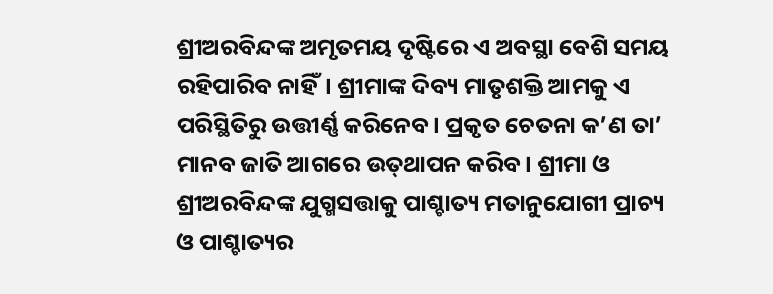ଶ୍ରୀଅରବିନ୍ଦଙ୍କ ଅମୃତମୟ ଦୃଷ୍ଟିରେ ଏ ଅବସ୍ଥା ବେଶି ସମୟ ରହିପାରିବ ନାହିଁ। ଶ୍ରୀମାଙ୍କ ଦିବ୍ୟ ମାତୃଶକ୍ତି ଆମକୁ ଏ ପରିସ୍ଥିତିରୁ ଉତ୍ତୀର୍ଣ୍ଣ କରିନେବ। ପ୍ରକୃତ ଚେତନା କ’ଣ ତା’ ମାନବ ଜାତି ଆଗରେ ଉତ୍‌ଥାପନ କରିବ। ଶ୍ରୀମା ଓ ଶ୍ରୀଅରବିନ୍ଦଙ୍କ ଯୁଗ୍ମସତ୍ତାକୁ ପାଶ୍ଚାତ୍ୟ ମତାନୁଯୋଗୀ ପ୍ରାଚ୍ୟ ଓ ପାଶ୍ଚାତ୍ୟର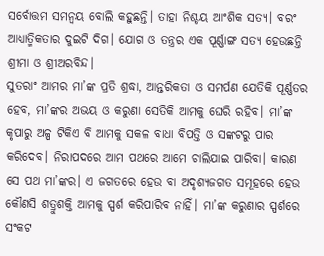ସର୍ବୋତ୍ତମ ସମନ୍ବୟ ବୋଲି କହୁଛନ୍ତି। ତାହା ନିଶ୍ଚୟ ଆଂଶିକ ସତ୍ୟ। ବରଂ ଆଧ୍ୟାତ୍ମିକତାର ଦୁଇଟି ଦିଗ। ଯୋଗ ଓ ତନ୍ତ୍ରର ଏକ ପୂର୍ଣ୍ଣାଙ୍ଗ ସତ୍ୟ ହେଉଛନ୍ତି ଶ୍ରୀମା ଓ ଶ୍ରୀଅରବିନ୍ଦ।
ସୁତରାଂ ଆମର ମା’ଙ୍କ ପ୍ରତି ଶ୍ରଦ୍ଧା, ଆନ୍ତରିକତା ଓ ସମର୍ପଣ ଯେତିକି ପୂର୍ଣ୍ଣତର ହେବ, ମା’ଙ୍କର ଅଭୟ ଓ କରୁଣା ସେତିକି ଆମକୁ ଘେରି ରହିବ। ମା’ଙ୍କ କୃପାରୁ ଅଳ୍ପ ଟିକିଏ ବି ଆମକୁ ସକଳ ବାଧା ବିପତ୍ତି ଓ ସଙ୍କଟରୁ ପାର କରିଦେବ। ନିରାପଦରେ ଆମ ପଥରେ ଆମେ ଚାଲିଯାଇ ପାରିବା। କାରଣ ସେ ପଥ ମା’ଙ୍କର। ଏ ଜଗତରେ ହେଉ ବା ଅଦୃଶ୍ୟଜଗତ ସମୂହରେ ହେଉ କୌଣସି ଶତ୍ରୁଶକ୍ତି ଆମକୁ ସ୍ପର୍ଶ କରିପାରିବ ନାହିଁ। ମା’ଙ୍କ କରୁଣାର ସ୍ପର୍ଶରେ ସଂକଟ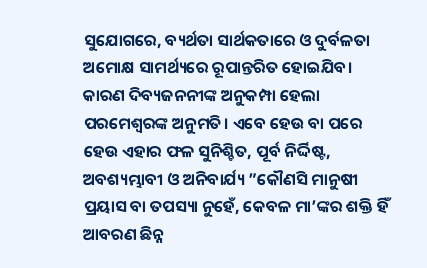ସୁଯୋଗରେ, ବ୍ୟର୍ଥତା ସାର୍ଥକତାରେ ଓ ଦୁର୍ବଳତା ଅମୋକ୍ଷ ସାମର୍ଥ୍ୟରେ ରୂପାନ୍ତରିତ ହୋଇଯିବ। କାରଣ ଦିବ୍ୟଜନନୀଙ୍କ ଅନୁକମ୍ପା ହେଲା ପରମେଶ୍ୱରଙ୍କ ଅନୁମତି। ଏବେ ହେଉ ବା ପରେ ହେଉ ଏହାର ଫଳ ସୁନିଶ୍ଚିତ, ପୂର୍ବ ନିର୍ଦ୍ଦିଷ୍ଟ, ଅବଶ୍ୟମ୍ଭାବୀ ଓ ଅନିବାର୍ଯ୍ୟ ”କୌଣସି ମାନୁଷୀ ପ୍ରୟାସ ବା ତପସ୍ୟା ନୁହେଁ, କେବଳ ମା’ଙ୍କର ଶକ୍ତି ହିଁ ଆବରଣ ଛିନ୍ନ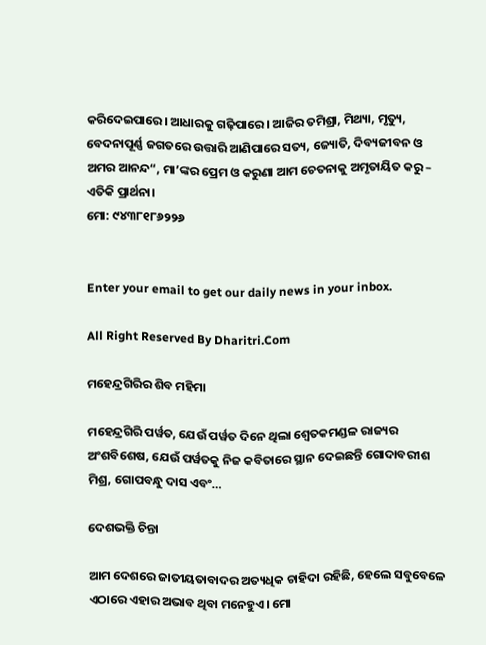କରିଦେଇପାରେ। ଆଧାରକୁ ଗଢ଼ିପାରେ। ଆଜିର ତମିଶ୍ରା, ମିଥ୍ୟା, ମୃତ୍ୟୁ, ବେଦନାପୂର୍ଣ୍ଣ ଜଗତରେ ଉତ୍ତାରି ଆଣିପାରେ ସତ୍ୟ, ଜ୍ୟୋତି, ଦିବ୍ୟଜୀବନ ଓ ଅମର ଆନନ୍ଦ“, ମା’ଙ୍କର ପ୍ରେମ ଓ କରୁଣା ଆମ ଚେତନାକୁ ଅମୃତାୟିତ କରୁ – ଏତିକି ପ୍ରାର୍ଥନା।
ମୋ: ୯୪୩୮୧୮୬୨୨୬


Enter your email to get our daily news in your inbox.

All Right Reserved By Dharitri.Com

ମହେନ୍ଦ୍ରଗିରିର ଶିବ ମହିମା

ମହେନ୍ଦ୍ରଗିରି ପର୍ୱତ, ଯେଉଁ ପର୍ୱତ ଦିନେ ଥିଲା ଶ୍ୱେତକମଣ୍ଡଳ ରାଜ୍ୟର ଅଂଶବିଶେଷ, ଯେଉଁ ପର୍ୱତକୁ ନିଜ କବିତାରେ ସ୍ଥାନ ଦେଇଛନ୍ତି ଗୋଦାବରୀଶ ମିଶ୍ର, ଗୋପବନ୍ଧୁ ଦାସ ଏବଂ…

ଦେଶଭକ୍ତି ଚିନ୍ତା

ଆମ ଦେଶରେ ଜାତୀୟତାବାଦର ଅତ୍ୟଧିକ ଚାହିଦା ରହିଛି, ହେଲେ ସବୁବେଳେ ଏଠାରେ ଏହାର ଅଭାବ ଥିବା ମନେହୁଏ। ମୋ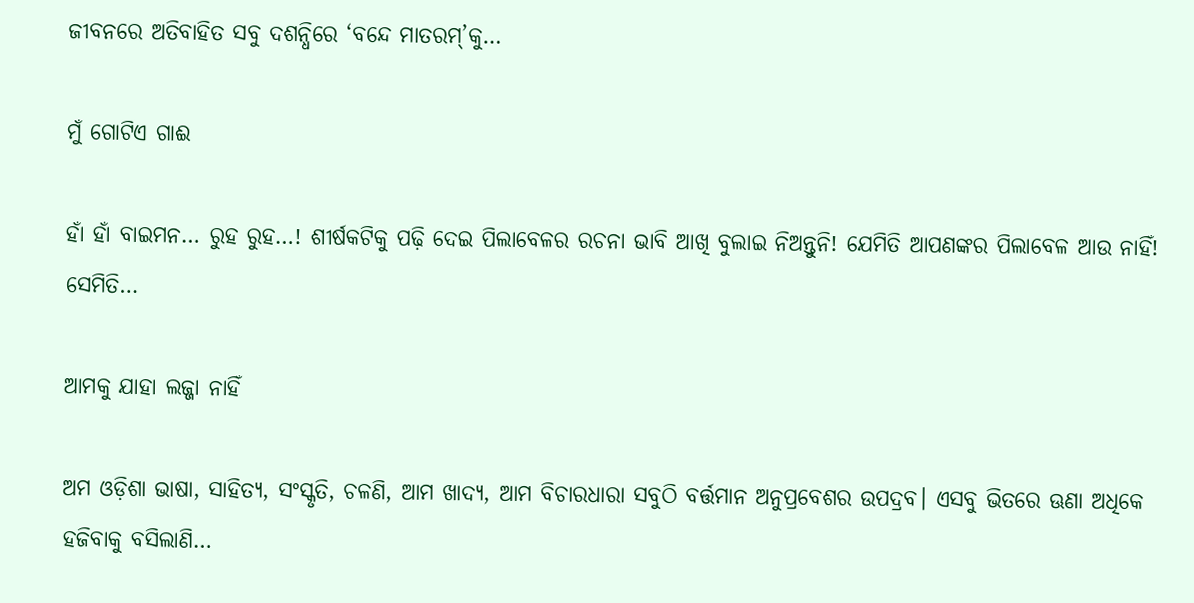ଜୀବନରେ ଅତିବାହିତ ସବୁ ଦଶନ୍ଧିରେ ‘ବନ୍ଦେ ମାତରମ୍‌’କୁ…

ମୁଁ ଗୋଟିଏ ଗାଈ

ହାଁ ହାଁ ବାଇମନ… ରୁହ ରୁହ…! ଶୀର୍ଷକଟିକୁ ପଢ଼ି ଦେଇ ପିଲାବେଳର ରଚନା ଭାବି ଆଖି ବୁଲାଇ ନିଅନ୍ତୁନି! ଯେମିତି ଆପଣଙ୍କର ପିଲାବେଳ ଆଉ ନାହିଁ! ସେମିତି…

ଆମକୁ ଯାହା ଲଜ୍ଜା ନାହିଁ

ଅମ ଓଡ଼ିଶା ଭାଷା, ସାହିତ୍ୟ, ସଂସ୍କୃତି, ଚଳଣି, ଆମ ଖାଦ୍ୟ, ଆମ ବିଚାରଧାରା ସବୁଠି ବର୍ତ୍ତମାନ ଅନୁପ୍ରବେଶର ଉପଦ୍ରବ। ଏସବୁ ଭିତରେ ଊଣା ଅଧିକେ ହଜିବାକୁ ବସିଲାଣି…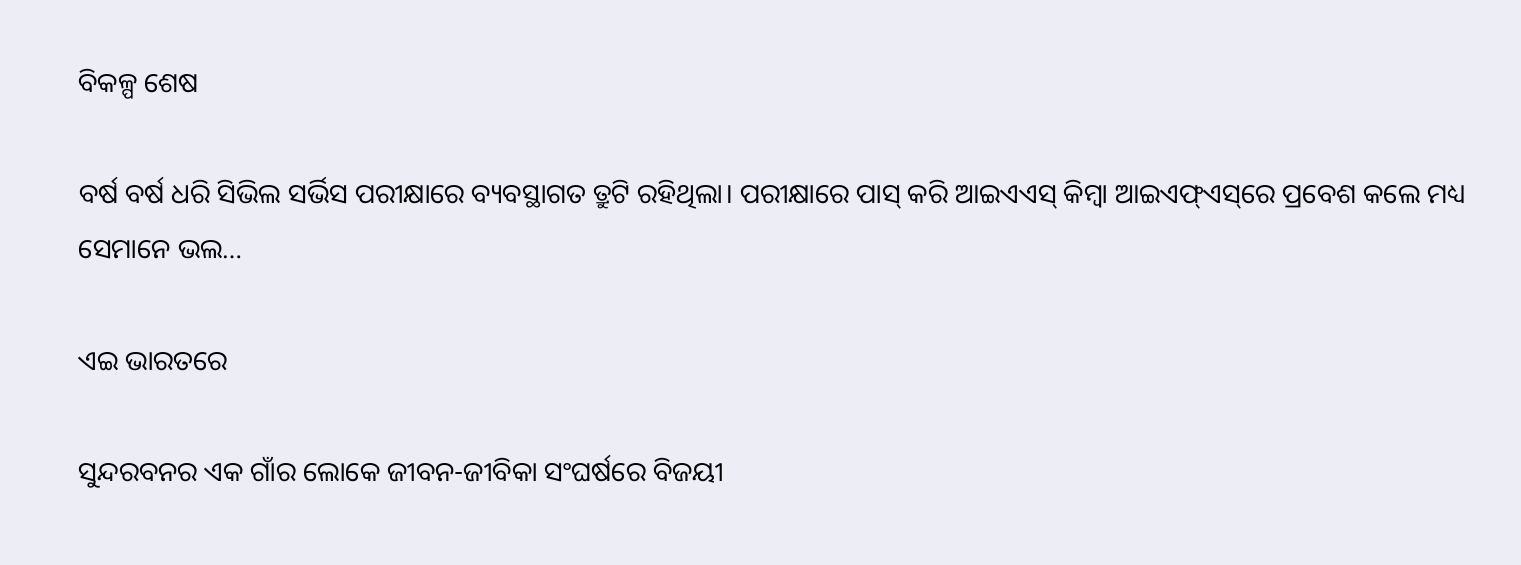ବିକଳ୍ପ ଶେଷ

ବର୍ଷ ବର୍ଷ ଧରି ସିଭିଲ ସର୍ଭିସ ପରୀକ୍ଷାରେ ବ୍ୟବସ୍ଥାଗତ ତ୍ରୁଟି ରହିଥିଲା। ପରୀକ୍ଷାରେ ପାସ୍‌ କରି ଆଇଏଏସ୍‌ କିମ୍ବା ଆଇଏଫ୍‌ଏସ୍‌ରେ ପ୍ରବେଶ କଲେ ମଧ୍ୟ ସେମାନେ ଭଲ…

ଏଇ ଭାରତରେ

ସୁନ୍ଦରବନର ଏକ ଗାଁର ଲୋକେ ଜୀବନ-ଜୀବିକା ସଂଘର୍ଷରେ ବିଜୟୀ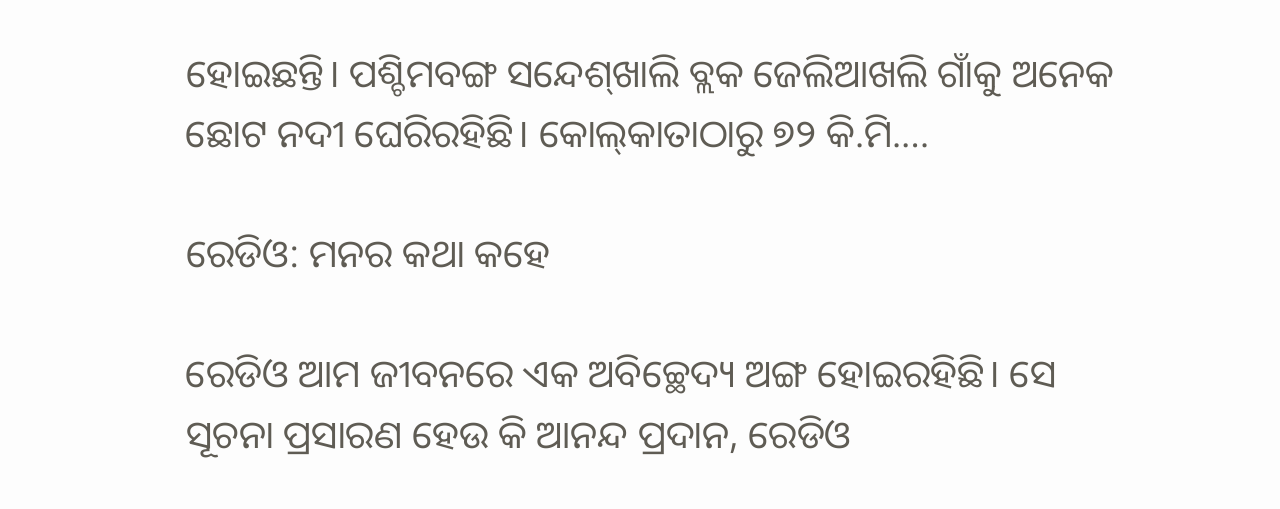ହୋଇଛନ୍ତି। ପଶ୍ଚିମବଙ୍ଗ ସନ୍ଦେଶ୍‌ଖାଲି ବ୍ଲକ ଜେଲିଆଖଲି ଗାଁକୁ ଅନେକ ଛୋଟ ନଦୀ ଘେରିରହିଛି। କୋଲ୍‌କାତାଠାରୁ ୭୨ କି.ମି.…

ରେଡିଓ: ମନର କଥା କହେ

ରେଡିଓ ଆମ ଜୀବନରେ ଏକ ଅବିଚ୍ଛେଦ୍ୟ ଅଙ୍ଗ ହୋଇରହିଛି। ସେ ସୂଚନା ପ୍ରସାରଣ ହେଉ କି ଆନନ୍ଦ ପ୍ରଦାନ, ରେଡିଓ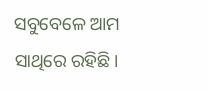ସବୁବେଳେ ଆମ ସାଥିରେ ରହିଛି।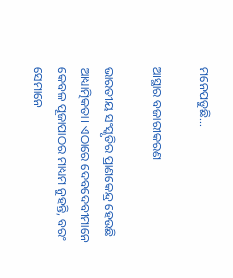ମନେପଡୁଛି…

ଆସ୍ଥାର ବଜାରୀକରଣ

ଭାରତୀୟ ସଂସ୍କୃତିର ପ୍ରାଣକେନ୍ଦ୍ର ହେଉଛି ଆଧ୍ୟାତ୍ମିକତା। ଏଠାରେ ଦେବଦେବୀମାନେ କେବଳ ପୂଜାପାଠର ମାଧ୍ୟମ ନୁହନ୍ତି, ବରଂ ସେମାନେ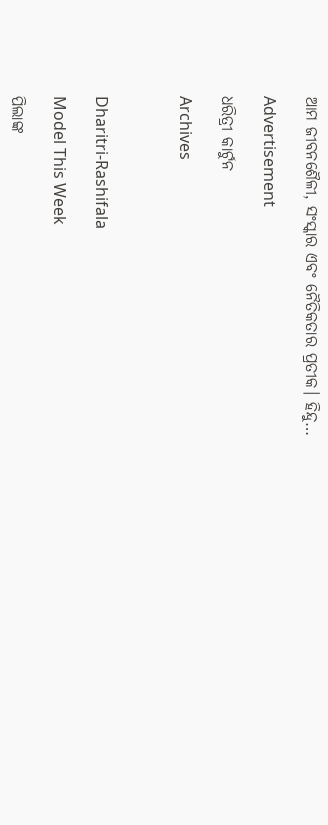ଆମ ଜୀବନଶୈଳୀ, ସଂସ୍କାର ଏବଂ ନୈତିକତାର ପ୍ରତୀକ। ହିନ୍ଦୁ…

Advertisement

ଧରିତ୍ରୀ କାର୍ଟୁନ

Archives



Dharitri-Rashifala

Model This Week

ପିଲାଙ୍କ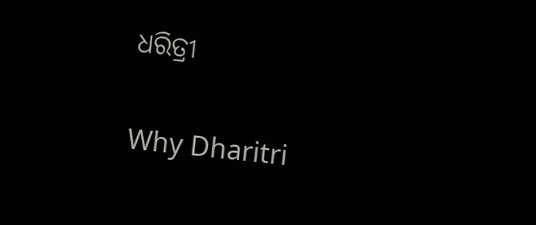ଧରିତ୍ରୀ

Why Dharitri